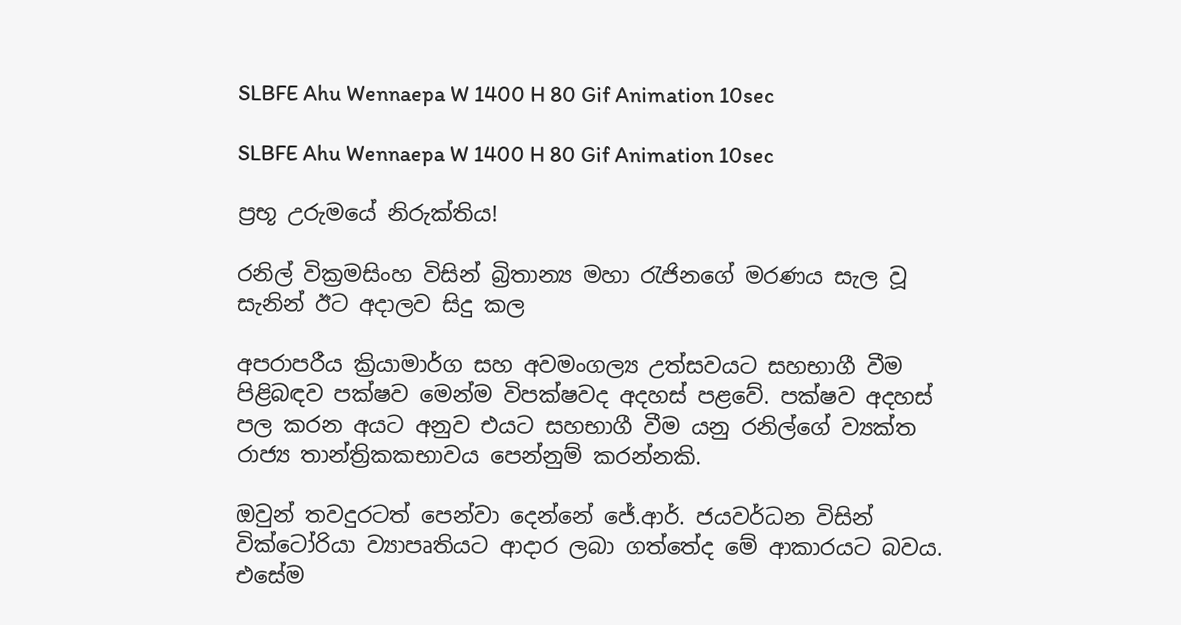SLBFE Ahu Wennaepa W 1400 H 80 Gif Animation 10sec

SLBFE Ahu Wennaepa W 1400 H 80 Gif Animation 10sec

ප්‍රභූ උරුමයේ නිරුක්තිය!

රනිල් වික්‍රමසිංහ විසින් බ්‍රිතාන්‍ය මහා රැජිනගේ මරණය සැල වූ සැනින් ඊට අදාලව සිදු කල

අපරාපරීය ක්‍රියාමාර්ග සහ අවමංගල්‍ය උත්සවයට සහභාගී වීම පිළිබඳව පක්ෂව මෙන්ම විපක්ෂවද අදහස් පළවේ. පක්ෂව අදහස් පල කරන අයට අනුව එයට සහභාගී වීම යනු රනිල්ගේ ව්‍යක්ත රාජ්‍ය තාන්ත්‍රිකකභාවය පෙන්නුම් කරන්නකි.

ඔවුන් තවදුරටත් පෙන්වා දෙන්නේ ජේ.ආර්. ජයවර්ධන විසින් වික්ටෝරියා ව්‍යාපෘතියට ආදාර ලබා ගත්තේද මේ ආකාරයට බවය. එසේම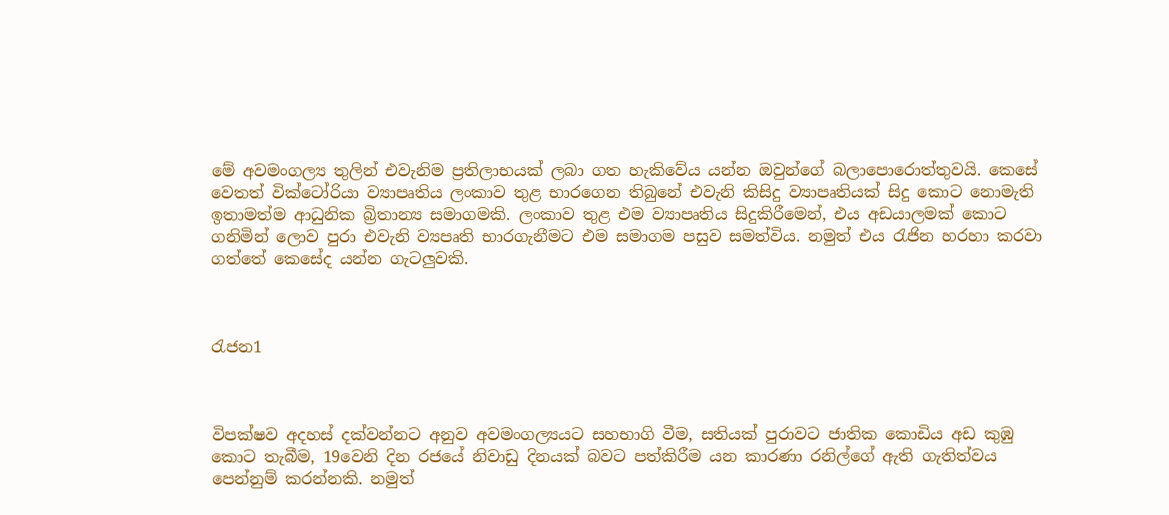මේ අවමංගල්‍ය තුලින් එවැනිම ප්‍රතිලාභයක් ලබා ගත හැකිවේය යන්න ඔවුන්ගේ බලාපොරොත්තුවයි. කෙසේ වෙතත් වික්ටෝරියා ව්‍යාපෘතිය ලංකාව තුළ භාරගෙන තිබුනේ එවැනි කිසිදු ව්‍යාපෘතියක් සිදු කොට නොමැති ඉතාමත්ම ආධුනික බ්‍රිතාන්‍ය සමාගමකි. ලංකාව තුළ එම ව්‍යාපෘතිය සිදුකිරීමෙන්, එය අඩයාලමක් කොට ගනිමින් ලොව පුරා එවැනි ව්‍යපෘති භාරගැනීමට එම සමාගම පසුව සමත්විය. නමුත් එය රැජින හරහා කරවා ගත්තේ කෙසේද යන්න ගැටලුවකි.



රැජන1



විපක්ෂව අදහස් දක්වන්නට අනුව අවමංගල්‍යයට සහභාගි වීම, සතියක් පුරාවට ජාතික කොඩිය අඩ කුඹු කොට තැබීම, 19වෙනි දින රජයේ නිවාඩු දිනයක් බවට පත්කිරීම යන කාරණා රනිල්ගේ ඇති ගැතිත්වය පෙන්නුම් කරන්නකි. නමුත්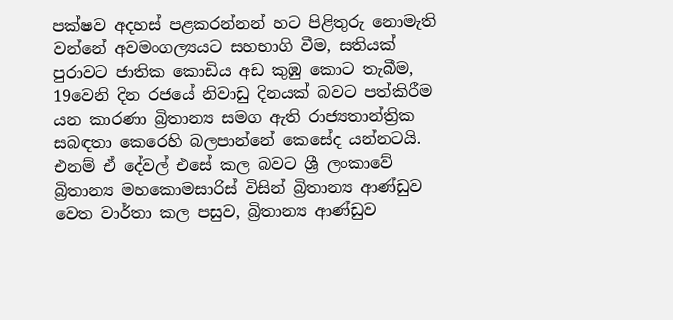පක්ෂව අදහස් පළකරන්නන් හට පිළිතුරු නොමැති වන්නේ අවමංගල්‍යයට සහභාගි වීම, සතියක් පුරාවට ජාතික කොඩිය අඩ කුඹු කොට තැබීම, 19වෙනි දින රජයේ නිවාඩු දිනයක් බවට පත්කිරීම යන කාරණා බ්‍රිතාන්‍ය සමග ඇති රාජ්‍යතාන්ත්‍රික සබඳතා කෙරෙහි බලපාන්නේ කෙසේද යන්නටයි. එනම් ඒ දේවල් එසේ කල බවට ශ්‍රී ලංකාවේ බ්‍රිතාන්‍ය මහකොමසාරිස් විසින් බ්‍රිතාන්‍ය ආණ්ඩුව වෙත වාර්තා කල පසුව, බ්‍රිතාන්‍ය ආණ්ඩුව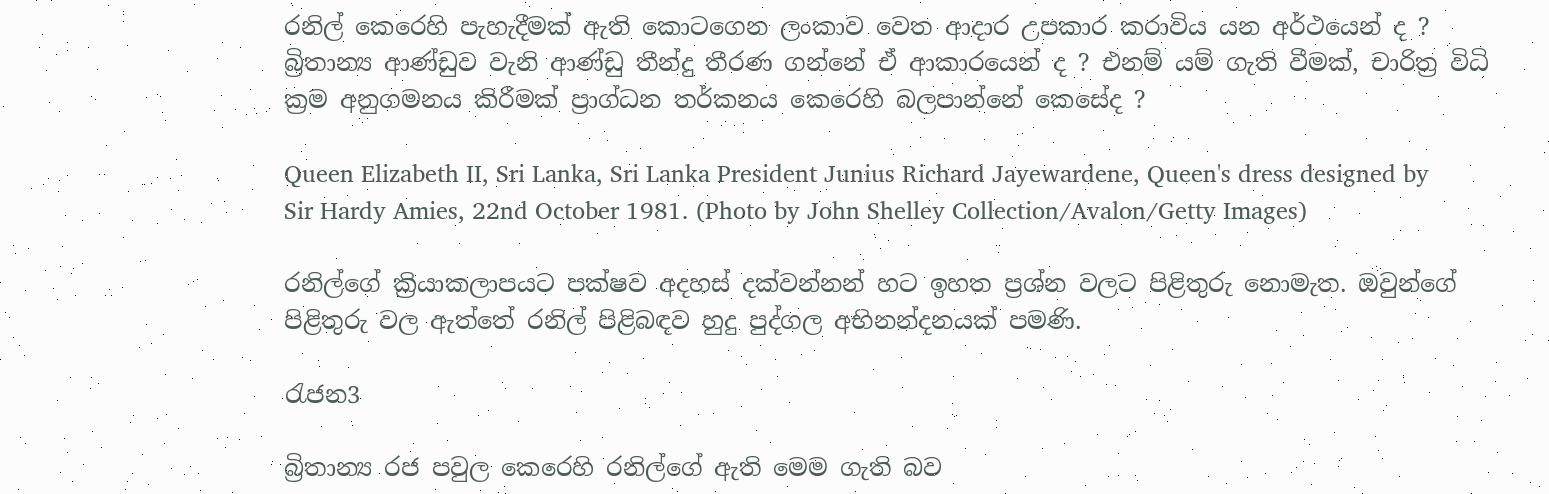රනිල් කෙරෙහි පැහැදීමක් ඇති කොටගෙන ලංකාව වෙත ආදාර උපකාර කරාවිය යන අර්ථයෙන් ද ? බ්‍රිතාන්‍ය ආණ්ඩුව වැනි ආණ්ඩු තීන්දු තීරණ ගන්නේ ඒ ආකාරයෙන් ද ? එනම් යම් ගැති වීමක්, චාරිත්‍ර විධි ක්‍රම අනුගමනය කිරීමක් ප්‍රාග්ධන තර්කනය කෙරෙහි බලපාන්නේ කෙසේද ?

Queen Elizabeth II, Sri Lanka, Sri Lanka President Junius Richard Jayewardene, Queen's dress designed by Sir Hardy Amies, 22nd October 1981. (Photo by John Shelley Collection/Avalon/Getty Images)

රනිල්ගේ ක්‍රියාකලාපයට පක්ෂව අදහස් දක්වන්නන් හට ඉහත ප්‍රශ්න වලට පිළිතුරු නොමැත. ඔවුන්ගේ පිළිතුරු වල ඇත්තේ රනිල් පිළිබඳව හුදු පුද්ගල අභිනන්දනයක් පමණි.

රැජන3

බ්‍රිතාන්‍ය රජ පවුල කෙරෙහි රනිල්ගේ ඇති මෙම ගැති බව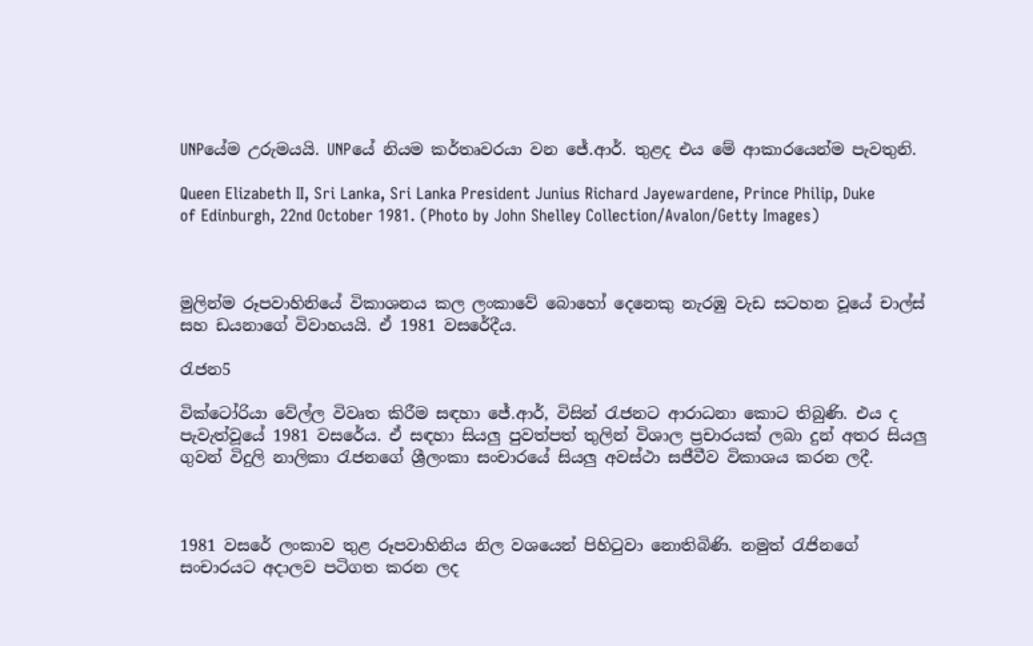UNPයේම උරුමයයි. UNPයේ නියම කර්තෘවරයා වන ජේ.ආර්. තුළද එය මේ ආකාරයෙන්ම පැවතුනි.

Queen Elizabeth II, Sri Lanka, Sri Lanka President Junius Richard Jayewardene, Prince Philip, Duke of Edinburgh, 22nd October 1981. (Photo by John Shelley Collection/Avalon/Getty Images)



මුලින්ම රූපවාහිනියේ විකාශනය කල ලංකාවේ බොහෝ දෙනෙකු නැරඹු වැඩ සටහන වූයේ චාල්ස් සහ ඩයනාගේ විවාහයයි. ඒ 1981 වසරේදීය.

රැජන5

වික්ටෝරියා වේල්ල විවෘත කිරීම සඳහා ජේ.ආර්, විසින් රැජනට ආරාධනා කොට තිබුණි. එය ද පැවැත්වූයේ 1981 වසරේය. ඒ සඳහා සියලු පුවත්පත් තුලින් විශාල ප්‍රචාරයක් ලබා දුන් අතර සියලු ගුවන් විදුලි නාලිකා රැජනගේ ශ්‍රීලංකා සංචාරයේ සියලු අවස්ථා සජීවීව විකාශය කරන ලදී.



1981 වසරේ ලංකාව තුළ රූපවාහිනිය නිල වශයෙන් පිහිටුවා නොතිබිණි. නමුත් රැජිනගේ සංචාරයට අදාලව පටිගත කරන ලද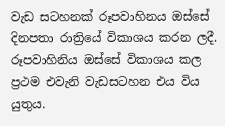වැඩ සටහනක් රූපවාහිනය ඔස්සේ  දිනපතා රාත්‍රියේ විකාශය කරන ලදී. රූපවාහිනිය ඔස්සේ විකාශය කල ප්‍රථම එවැනි වැඩසටහන එය විය යුතුය.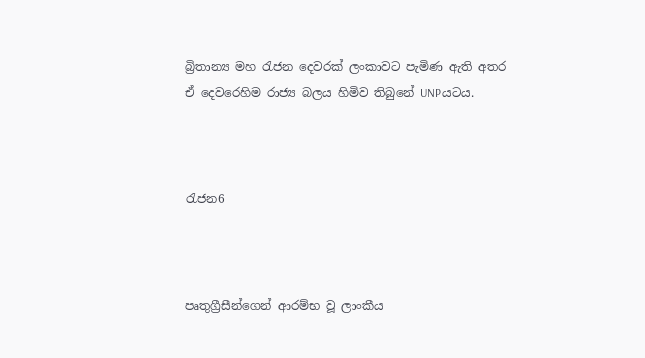බ්‍රිතාන්‍ය මහ රැජන දෙවරක් ලංකාවට පැමිණ ඇති අතර ඒ දෙව‌රෙහිම රාජ්‍ය බලය හිමිව තිබුනේ UNPයටය.



රැජන6



පෘතුග්‍රීසීන්ගෙන් ආරම්භ වූ ලාංකීය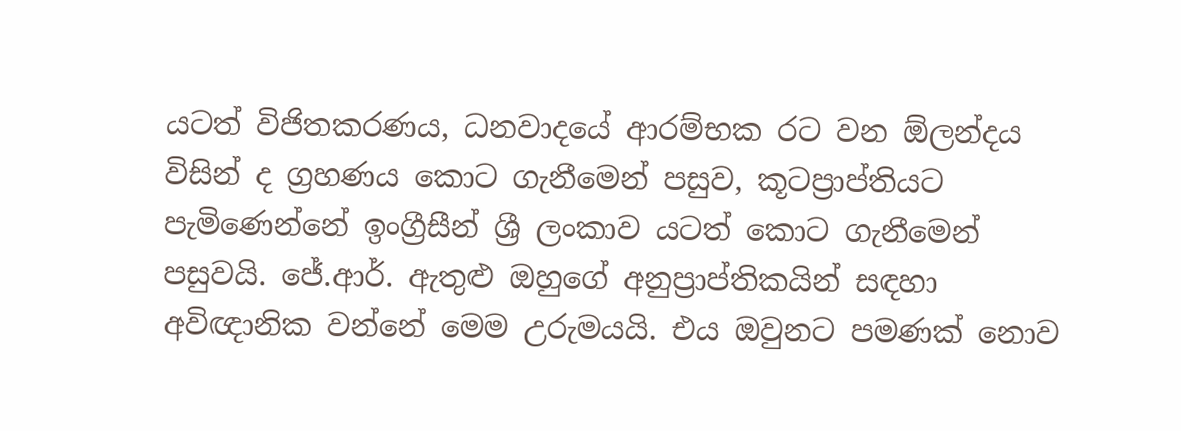යටත් විජිතකරණය, ධනවාදයේ ආරම්භක රට වන ඕලන්දය විසින් ද ග්‍රහණය කොට ගැනීමෙන් පසුව, කූටප්‍රාප්තියට පැමිණෙන්නේ ඉංග්‍රීසීන් ශ්‍රී ලංකාව යටත් කොට ගැනීමෙන් පසුවයි. ජේ.ආර්. ඇතුළු ඔහුගේ අනුප්‍රාප්තිකයින් සඳහා අවිඥානික වන්නේ මෙම උරුමයයි. එය ඔවුනට පමණක් නොව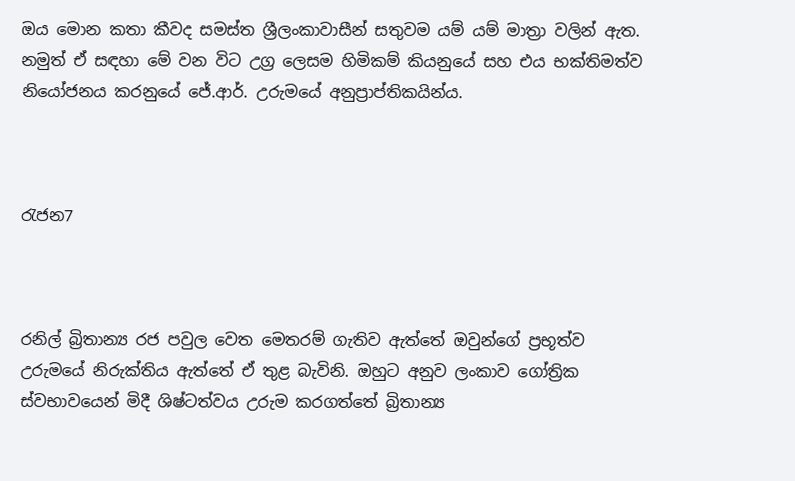ඔය මොන කතා කීවද සමස්ත ශ්‍රීලංකාවාසීන් සතුවම යම් යම් මාත්‍රා වලින් ඇත. නමුත් ඒ සඳහා මේ වන විට උග්‍ර ලෙසම හිමිකම් කියනුයේ සහ එය භක්තිමත්ව නියෝජනය කරනුයේ ජේ.ආර්. උරුමයේ අනුප්‍රාප්තිකයින්ය.



රැජන7



රනිල් බ්‍රිතාන්‍ය රජ පවුල වෙත මෙතරම් ගැතිව ඇත්තේ ඔවුන්ගේ ප්‍රභූත්ව උරුමයේ නිරුක්තිය ඇත්තේ ඒ තුළ බැවිනි. ඔහුට අනුව ලංකාව ගෝත්‍රික ස්වභාවයෙන් මිදී ශිෂ්ටත්වය උරුම කරගත්තේ බ්‍රිතාන්‍ය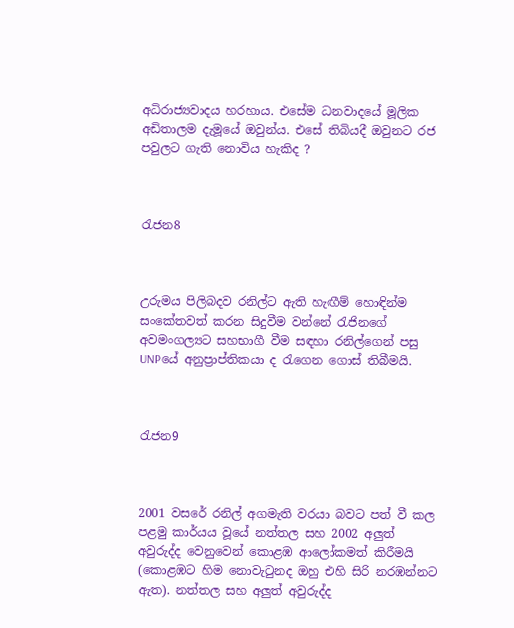අධිරාජ්‍යවාදය හරහාය. එසේම ධනවාදයේ මූලික අඩිතාලම දැමූයේ ඔවුන්ය. එසේ තිබියදී ඔවුනට රජ පවුලට ගැති නොවිය හැකිද ?



රැජන8



උරුමය පිලිබදව රනිල්ට ඇති හැඟීම් හොඳින්ම සංකේතවත් කරන සිදුවීම වන්නේ රැජිනගේ අවමංගල්‍යට සහභාගී වීම සඳහා රනිල්ගෙන් පසු UNPයේ අනුප්‍රාප්තිකයා ද රැගෙන ගොස් තිබීමයි.



රැජන9



2001 වසරේ රනිල් අගමැති වරයා බවට පත් වී කල පළමු කාර්යය වූයේ නත්තල සහ 2002 අලුත් අවුරුද්ද වෙනුවෙන් කොළඹ ආලෝකමත් කිරීමයි (කොළඹට හිම නොවැටුනද ඔහු එහි සිරි නරඹන්නට ඇත). නත්තල සහ අලුත් අවුරුද්ද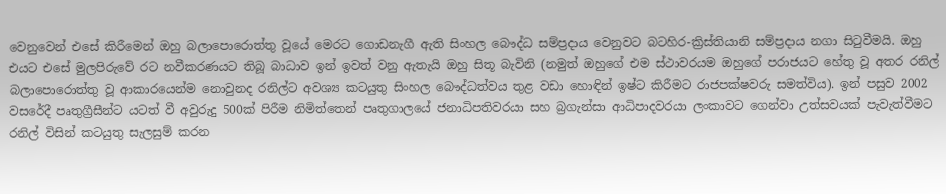වෙනුවෙන් එසේ කිරීමෙන් ඔහු බලාපොරොත්තු වූයේ මෙරට ගොඩනැගී ඇති සිංහල බෞද්ධ සම්ප්‍රදාය වෙනුවට බටහිර-ක්‍රිස්තියානි සම්ප්‍රදාය නගා සිටුවීමයි. ඔහු එයට එසේ මුලපිරුවේ රට නවීකරණයට තිබූ බාධාව ඉන් ඉවත් වනු ඇතැයි ඔහු සිතූ බැවිනි (නමුත් ඔහුගේ එම ස්ථාවරයම ඔහුගේ පරාජයට හේතු වූ අතර රනිල් බලාපොරොත්තු වූ ආකාරයෙන්ම නොවුනද රනිල්ට අවශ්‍ය කටයුතු සිංහල බෞද්ධත්වය තුළ වඩා හොඳින් ඉෂ්ට කිරීමට රාජපක්ෂවරු සමත්විය). ඉන් පසුව 2002 වසරේදී පෘතුග්‍රීසීන්ට යටත් වී අවුරුදු 500ක් පිරීම නිමිත්තෙන් පෘතුගාලයේ ජනාධිපතිවරයා සහ බ්‍රගැන්සා ආධිපාදවරයා ලංකාවට ගෙන්වා උත්සවයක් පැවැත්වීමට රනිල් විසින් කටයුතු සැලසුම් කරන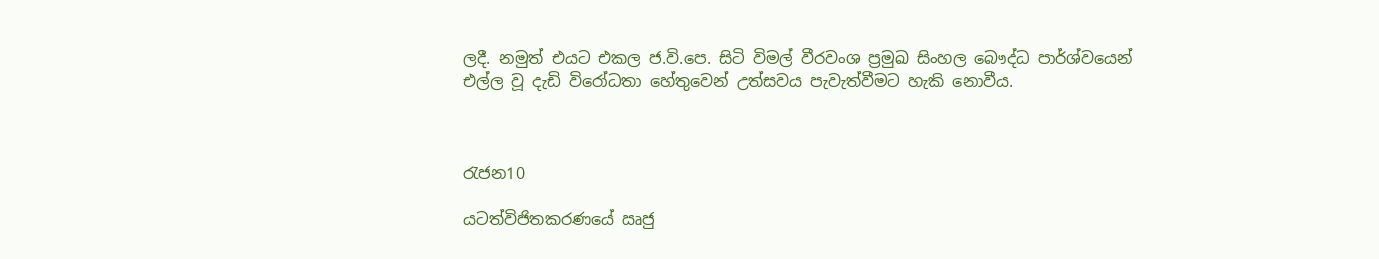ලදී. නමුත් එයට එකල ජ.වි.පෙ. සිටි විමල් වීරවංශ ප්‍රමුඛ සිංහල බෞද්ධ පාර්ශ්වයෙන් එල්ල වූ දැඩි විරෝධතා හේතුවෙන් උත්සවය පැවැත්වීමට හැකි නොවීය.



රැජන10

යටත්විජිතකරණයේ ඍජු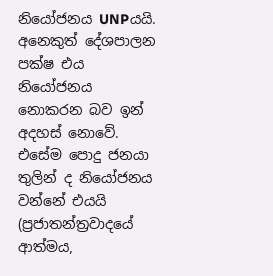නියෝජනය UNPයයි. අනෙකුත් දේශපාලන පක්ෂ එය නියෝජනය නොකරන බව ඉන් අදහස් නොවේ. එසේම පොදු ජනයා තුලින් ද නියෝජනය වන්නේ එයයි (ප්‍රජාතන්ත්‍රවාදයේ ආත්මය,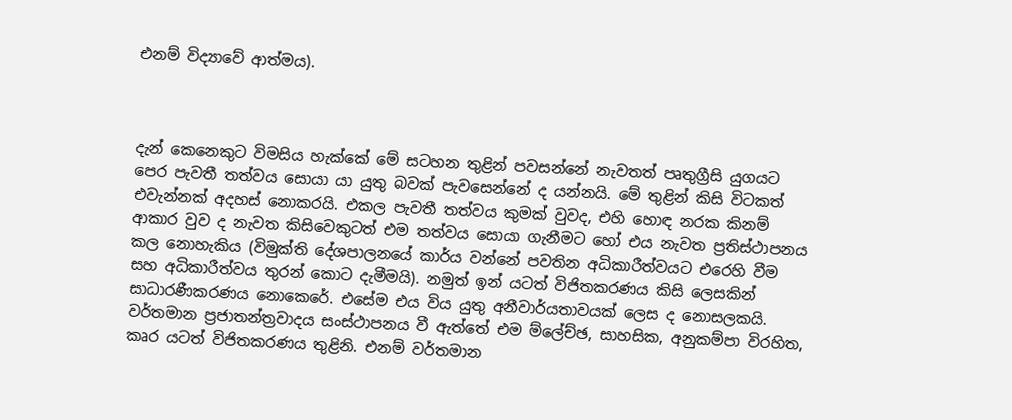එනම් විද්‍යාවේ ආත්මය).



දැන් කෙනෙකුට විමසිය හැක්කේ මේ සටහන තුළින් පවසන්නේ නැවතත් පෘතුග්‍රීසි යුගයට පෙර පැවතී තත්වය සොයා යා යුතු බවක් පැවසෙන්නේ ද යන්නයි. මේ තුළින් කිසි විටකත් එවැන්නක් අදහස් නොකරයි. එකල පැවතී තත්වය කුමක් වුවද, එහි හොඳ නරක කිනම් ආකාර වුව ද නැවත කිසිවෙකුටත් එම තත්වය සොයා ගැනීමට හෝ එය නැවත ප්‍රතිස්ථාපනය කල නොහැකිය (විමුක්ති දේශපාලනයේ කාර්ය වන්නේ පවතින අධිකාරීත්වයට එරෙහි වීම සහ අධිකාරීත්වය තුරන් කොට දැමීමයි). නමුත් ඉන් යටත් විජිතකරණය කිසි ලෙසකින් සාධාරණීකරණය නොකෙරේ. එසේම එය විය යුතු අනීවාර්යතාවයක් ලෙස ද නොසලකයි. වර්තමාන ප්‍රජාතන්ත්‍රවාදය සංස්ථාපනය වී ඇත්තේ එම ම්ලේච්ඡ, සාහසික, අනුකම්පා විරහිත, කෘර යටත් විජිතකරණය තුළිනි. එනම් වර්තමාන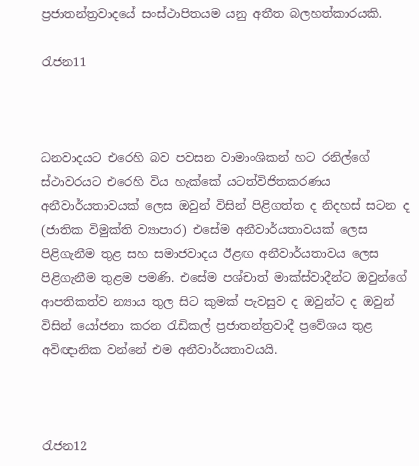ප්‍රජාතන්ත්‍රවාදයේ සංස්ථාපිතයම යනු අතීත බලහත්කාරයකි.

රැජන11



ධනවාදයට එරෙහි බව පවසන වාමාංශිකන් හට රනිල්ගේ ස්ථාවරයට එරෙහි විය හැක්කේ යටත්විජිතකරණය අනීවාර්යතාවයක් ලෙස ඔවුන් විසින් පිළිගත්ත ද නිදහස් සටන ද (ජාතික විමුක්ති ව්‍යාපාර) එසේම අනීවාර්යතාවයක් ලෙස පිළිගැනීම තුළ සහ සමාජවාදය ඊළඟ අනීවාර්යතාවය ලෙස පිළිගැනීම තුළම පමණි. එසේම පශ්චාත් මාක්ස්වාදීන්ට ඔවුන්ගේ ආපතිකත්ව න්‍යාය තුල සිට කුමක් පැවසුව ද ඔවුන්ට ද ඔවුන් විසින් යෝජනා කරන රැඩිකල් ප්‍රජාතන්ත්‍රවාදී ප්‍රවේශය තුළ අවිඥානික වන්නේ එම අනීවාර්යතාවයයි.



රැජන12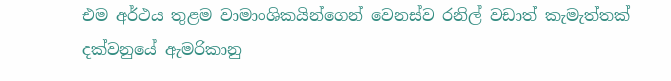එම අර්ථය තුළම වාමාංශිකයින්ගෙන් වෙනස්ව රනිල් වඩාත් කැමැත්තක් දක්වනුයේ ඇමරිකානු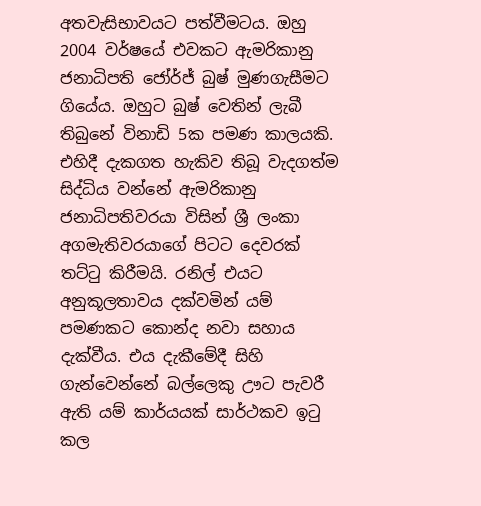අතවැසිභාවයට පත්වීමටය. ඔහු 2004 වර්ෂයේ එවකට ඇමරිකානු ජනාධිපති ජෝර්ජ් බුෂ් මුණගැසීමට ගියේය. ඔහුට බුෂ් වෙතින් ලැබී තිබුනේ විනාඩි 5ක පමණ කාලයකි. එහිදී දැකගත හැකිව තිබූ වැදගත්ම සිද්ධිය වන්නේ ඇමරිකානු ජනාධිපතිවරයා විසින් ශ්‍රී ලංකා අගමැතිවරයාගේ පිටට දෙවරක් තට්ටු කිරීමයි. රනිල් එයට අනුකූලතාවය දක්වමින් යම් පමණකට කොන්ද නවා සහාය දැක්වීය. එය දැකීමේදී සිහි ගැන්වෙන්නේ බල්ලෙකු ඌට පැවරී ඇති යම් කාර්යයක් සාර්ථකව ඉටු කල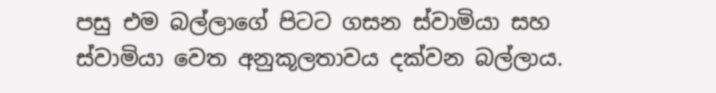පසු එම බල්ලාගේ පිටට ගසන ස්වාමියා සහ ස්වාමියා වෙත අනුකූලතාවය දක්වන බල්ලාය.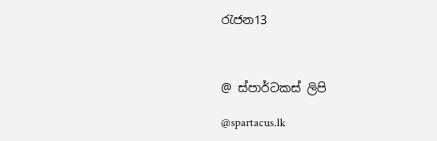රැජන13



@ ස්පාර්ටකස් ලිපි

@spartacus.lk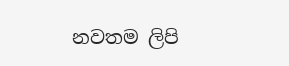නවතම ලිපි